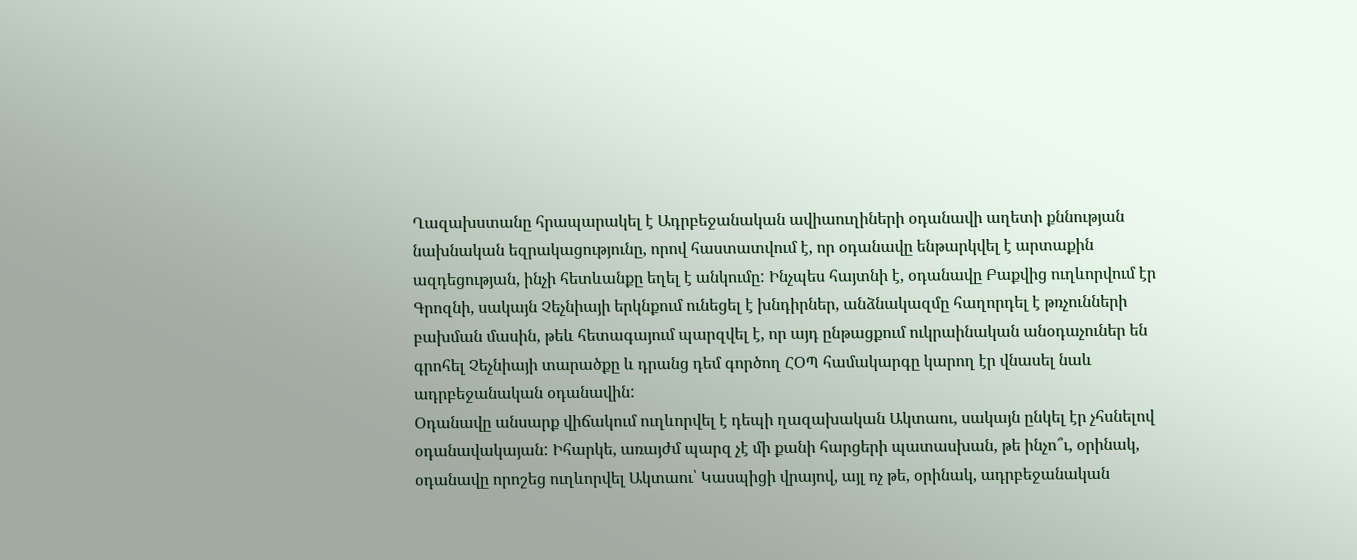Ղազախստանը հրապարակել է Ադրբեջանական ավիաուղիների օդանավի աղետի քննության նախնական եզրակացությունը, որով հաստատվում է, որ օդանավը ենթարկվել է արտաքին ազդեցության, ինչի հետևանքը եղել է անկումը: Ինչպես հայտնի է, օդանավը Բաքվից ուղևորվում էր Գրոզնի, սակայն Չեչնիայի երկնքում ունեցել է խնդիրներ, անձնակազմը հաղորդել է թռչունների բախման մասին, թեև հետագայում պարզվել է, որ այդ ընթացքում ուկրաինական անօդաչուներ են գրոհել Չեչնիայի տարածքը և դրանց դեմ գործող ՀՕՊ համակարգը կարող էր վնասել նաև ադրբեջանական օդանավին:
Օդանավը անսարք վիճակում ուղևորվել է դեպի ղազախական Ակտաու, սակայն ընկել էր չհսնելով օդանավակայան: Իհարկե, առայժմ պարզ չէ մի քանի հարցերի պատասխան, թե ինչո՞ւ, օրինակ, օդանավը որոշեց ուղևորվել Ակտաու՝ Կասպիցի վրայով, այլ ոչ թե, օրինակ, ադրբեջանական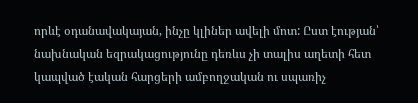որևէ օդանավակայան, ինչը կլիներ ավելի մոտ: Ըստ էության՝ նախնական եզրակացությունը դեռևս չի տալիս աղետի հետ կապված էական հարցերի ամբողջական ու սպառիչ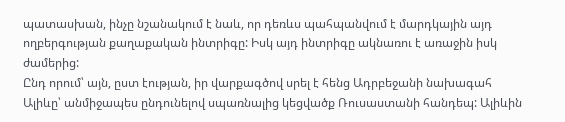պատասխան, ինչը նշանակում է նաև, որ դեռևս պահպանվում է մարդկային այդ ողբերգության քաղաքական ինտրիգը: Իսկ այդ ինտրիգը ակնառու է առաջին իսկ ժամերից:
Ընդ որում՝ այն, ըստ էության, իր վարքագծով սրել է հենց Ադրբեջանի նախագահ Ալիևը՝ անմիջապես ընդունելով սպառնալից կեցվածք Ռուսաստանի հանդեպ: Ալիևին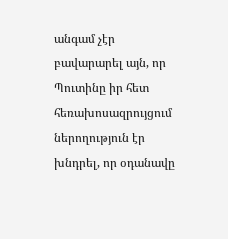անգամ չէր բավարարել այն, որ Պուտինը իր հետ հեռախոսազրույցում ներողություն էր խնդրել, որ օդանավը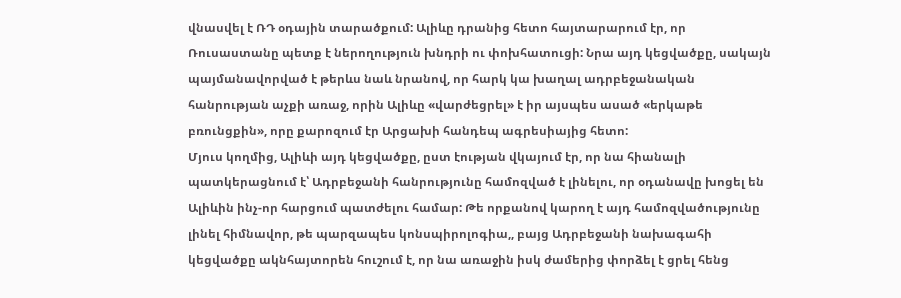վնասվել է ՌԴ օդային տարածքում: Ալիևը դրանից հետո հայտարարում էր, որ Ռուսաստանը պետք է ներողություն խնդրի ու փոխհատուցի: Նրա այդ կեցվածքը, սակայն պայմանավորված է թերևս նաև նրանով, որ հարկ կա խաղալ ադրբեջանական հանրության աչքի առաջ, որին Ալիևը «վարժեցրել» է իր այսպես ասած «երկաթե բռունցքին», որը քարոզում էր Արցախի հանդեպ ագրեսիայից հետո:
Մյուս կողմից, Ալիևի այդ կեցվածքը, ըստ էության վկայում էր, որ նա հիանալի պատկերացնում է՝ Ադրբեջանի հանրությունը համոզված է լինելու, որ օդանավը խոցել են Ալիևին ինչ-որ հարցում պատժելու համար: Թե որքանով կարող է այդ համոզվածությունը լինել հիմնավոր, թե պարզապես կոնսպիրոլոգիա,, բայց Ադրբեջանի նախագահի կեցվածքը ակնհայտորեն հուշում է, որ նա առաջին իսկ ժամերից փորձել է ցրել հենց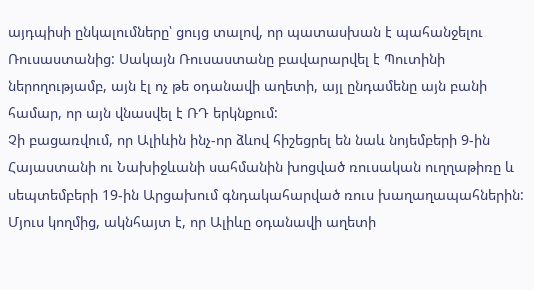այդպիսի ընկալումները՝ ցույց տալով, որ պատասխան է պահանջելու Ռուսաստանից: Սակայն Ռուսաստանը բավարարվել է Պուտինի ներողությամբ, այն էլ ոչ թե օդանավի աղետի, այլ ընդամենը այն բանի համար, որ այն վնասվել է ՌԴ երկնքում:
Չի բացառվում, որ Ալիևին ինչ-որ ձևով հիշեցրել են նաև նոյեմբերի 9-ին Հայաստանի ու Նախիջևանի սահմանին խոցված ռուսական ուղղաթիռը և սեպտեմբերի 19-ին Արցախում գնդակահարված ռուս խաղաղապահներին: Մյուս կողմից, ակնհայտ է, որ Ալիևը օդանավի աղետի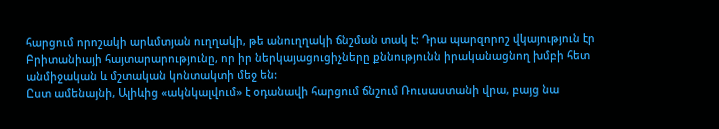հարցում որոշակի արևմտյան ուղղակի, թե անուղղակի ճնշման տակ է: Դրա պարզորոշ վկայություն էր Բրիտանիայի հայտարարությունը, որ իր ներկայացուցիչները քննությունն իրականացնող խմբի հետ անմիջական և մշտական կոնտակտի մեջ են:
Ըստ ամենայնի, Ալիևից «ակնկալվում» է օդանավի հարցում ճնշում Ռուսաստանի վրա, բայց նա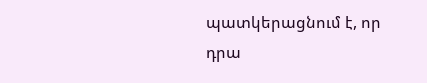պատկերացնում է, որ դրա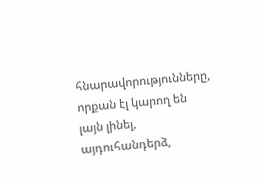հնարավորությունները, որքան էլ կարող են լայն լինել, այդուհանդերձ,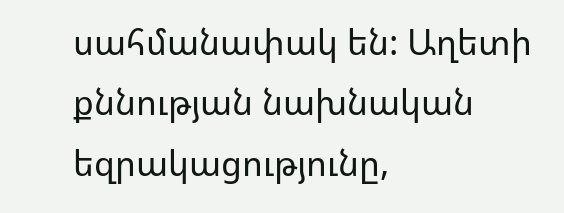սահմանափակ են: Աղետի քննության նախնական եզրակացությունը,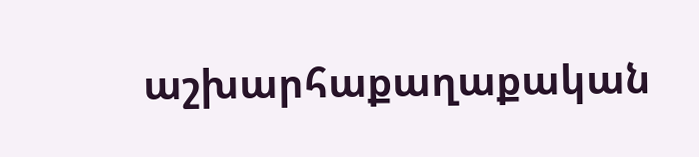աշխարհաքաղաքական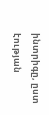ինտրիգը, ըստ էության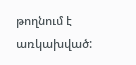թողնում է առկախված: